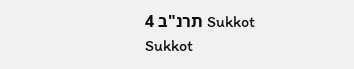Sukkot תרנ"ב 4
Sukkot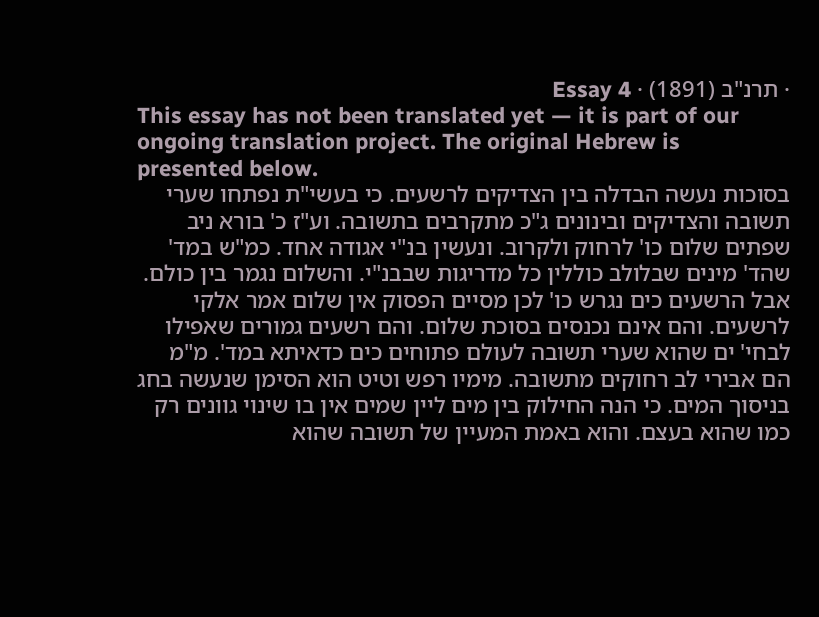· תרנ"ב (1891) · Essay 4
This essay has not been translated yet — it is part of our ongoing translation project. The original Hebrew is presented below.
בסוכות נעשה הבדלה בין הצדיקים לרשעים. כי בעשי"ת נפתחו שערי תשובה והצדיקים ובינונים ג"כ מתקרבים בתשובה. וע"ז כ' בורא ניב שפתים שלום כו' לרחוק ולקרוב. ונעשין בנ"י אגודה אחד. כמ"ש במד' שהד' מינים שבלולב כוללין כל מדריגות שבבנ"י. והשלום נגמר בין כולם. אבל הרשעים כים נגרש כו' לכן מסיים הפסוק אין שלום אמר אלקי לרשעים. והם אינם נכנסים בסוכת שלום. והם רשעים גמורים שאפילו לבחי' ים שהוא שערי תשובה לעולם פתוחים כים כדאיתא במד'. מ"מ הם אבירי לב רחוקים מתשובה. מימיו רפש וטיט הוא הסימן שנעשה בחג בניסוך המים. כי הנה החילוק בין מים ליין שמים אין בו שינוי גוונים רק כמו שהוא בעצם. והוא באמת המעיין של תשובה שהוא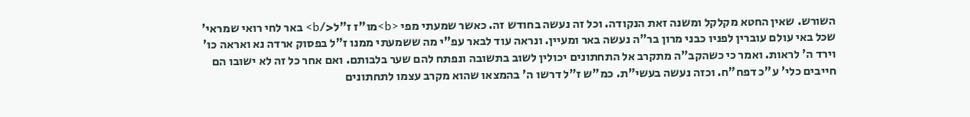השורש. שאין החטא מקלקל ומשנה זאת הנקודה. וכל זה נעשה בחודש זה. כאשר שמעתי מפי <b>מו"ז ז"ל</b> באר לחי רואי שמראי' שכל באי עולם עוברין לפניו כבני מרון בר"ה נעשה באר ומעיין. ונראה עוד לבאר עפ"י מה ששמעתי ממנו ז"ל בפסוק ארדה נא ואראה כו' וירד ה' לראות. ואמר כי כשהקב"ה מתקרב אל התחתונים יכולין לשוב בתשובה ונפתח להם שער בלבותם. ואם אחר כל זה לא ישובו הם חייבים כלי' ע"כ דפח"ח. וכזה נעשה בעשי"ת. כמ"ש ז"ל דרשו ה' בהמצאו שהוא מקרב עצמו לתחתונים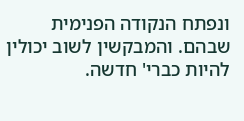ונפתח הנקודה הפנימית שבהם. והמבקשין לשוב יכולין להיות כברי' חדשה.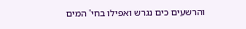והרשעים כים נגרש ואפילו בחי' המים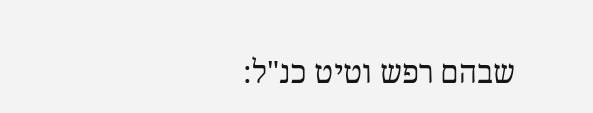שבהם רפש וטיט כנ"ל: